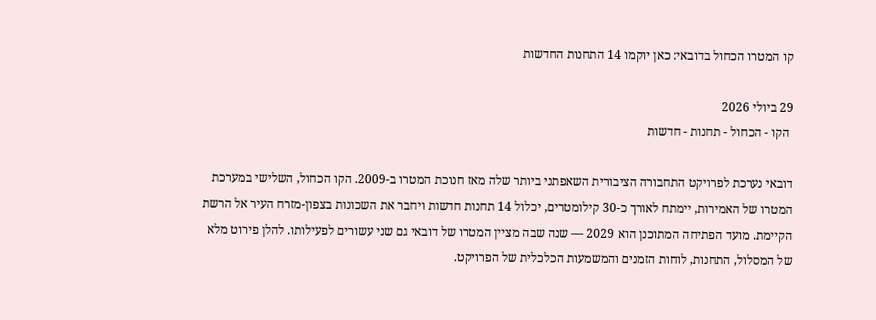קו המטרו הכחול בדובאי: כאן יוקמו 14 התחנות החדשות

29 ביולי 2026
 הקו - הכחול - תחנות - חדשות

דובאי נערכת לפרויקט התחבורה הציבורית השאפתני ביותר שלה מאז חנוכת המטרו ב-2009. הקו הכחול, השלישי במערכת המטרו של האמירות, יימתח לאורך כ-30 קילומטרים, יכלול 14 תחנות חדשות ויחבר את השכונות בצפון-מזרח העיר אל הרשת הקיימת. מועד הפתיחה המתוכנן הוא 2029 — שנה שבה מציין המטרו של דובאי גם שני עשורים לפעילותו. להלן פירוט מלא של המסלול, התחנות, לוחות הזמנים והמשמעות הכלכלית של הפרויקט.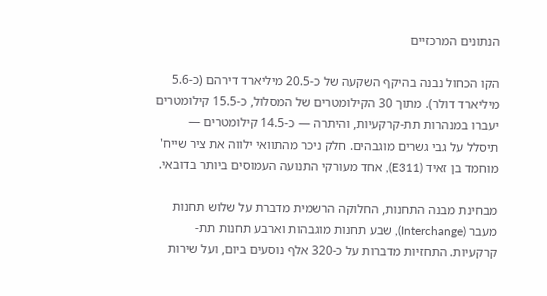הנתונים המרכזיים

הקו הכחול נבנה בהיקף השקעה של כ-20.5 מיליארד דירהם (כ-5.6 מיליארד דולר). מתוך 30 הקילומטרים של המסלול, כ-15.5 קילומטרים יעברו במנהרות תת-קרקעיות, והיתרה — כ-14.5 קילומטרים — תיסלל על גבי גשרים מוגבהים. חלק ניכר מהתוואי ילווה את ציר שייח' מוחמד בן זאיד (E311), אחד מעורקי התנועה העמוסים ביותר בדובאי.

מבחינת מבנה התחנות, החלוקה הרשמית מדברת על שלוש תחנות מעבר (Interchange), שבע תחנות מוגבהות וארבע תחנות תת-קרקעיות. התחזיות מדברות על כ-320 אלף נוסעים ביום, ועל שירות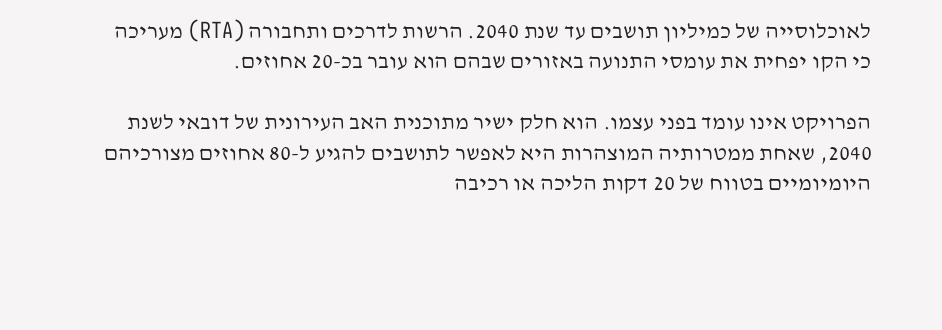לאוכלוסייה של כמיליון תושבים עד שנת 2040. הרשות לדרכים ותחבורה (RTA) מעריכה כי הקו יפחית את עומסי התנועה באזורים שבהם הוא עובר בכ-20 אחוזים.

הפרויקט אינו עומד בפני עצמו. הוא חלק ישיר מתוכנית האב העירונית של דובאי לשנת 2040, שאחת ממטרותיה המוצהרות היא לאפשר לתושבים להגיע ל-80 אחוזים מצורכיהם היומיומיים בטווח של 20 דקות הליכה או רכיבה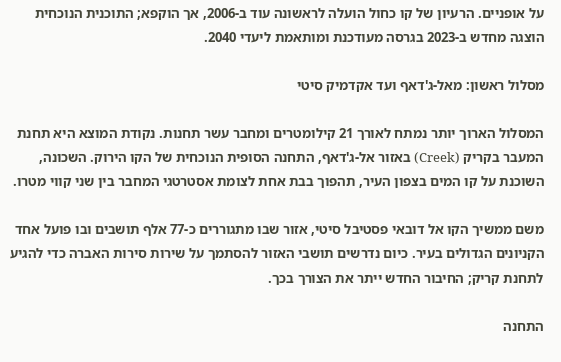על אופניים. הרעיון של קו כחול הועלה לראשונה עוד ב-2006, אך הוקפא; התוכנית הנוכחית הוצגה מחדש ב-2023 בגרסה מעודכנת ומותאמת ליעדי 2040.

מסלול ראשון: מאל-ג'דאף ועד אקדמיק סיטי

המסלול הארוך יותר נמתח לאורך 21 קילומטרים ומחבר עשר תחנות. נקודת המוצא היא תחנת המעבר בקריק (Creek) באזור אל-ג'דאף, התחנה הסופית הנוכחית של הקו הירוק. השכונה, השוכנת על קו המים בצפון העיר, תהפוך בבת אחת לצומת אסטרטגי המחבר בין שני קווי מטרו.

משם ממשיך הקו אל דובאי פסטיבל סיטי, אזור שבו מתגוררים כ-77 אלף תושבים ובו פועל אחד הקניונים הגדולים בעיר. כיום נדרשים תושבי האזור להסתמך על שירות סירות האברה כדי להגיע לתחנת קריק; החיבור החדש ייתר את הצורך בכך.

התחנה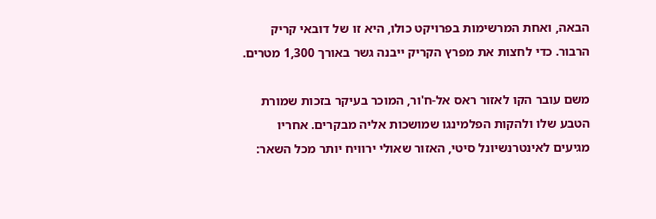הבאה, ואחת המרשימות בפרויקט כולו, היא זו של דובאי קריק הרבור. כדי לחצות את מפרץ הקריק ייבנה גשר באורך 1,300 מטרים.

משם עובר הקו לאזור ראס אל-ח'ור, המוכר בעיקר בזכות שמורת הטבע שלו ולהקות הפלמינגו שמושכות אליה מבקרים. אחריו מגיעים לאינטרנשיונל סיטי, האזור שאולי ירוויח יותר מכל השאר: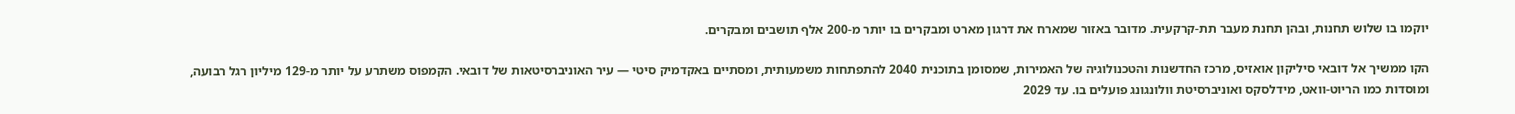יוקמו בו שלוש תחנות, ובהן תחנת מעבר תת-קרקעית. מדובר באזור שמארח את דרגון מארט ומבקרים בו יותר מ-200 אלף תושבים ומבקרים.

הקו ממשיך אל דובאי סיליקון אואזיס, מרכז החדשנות והטכנולוגיה של האמירות, שמסומן בתוכנית 2040 להתפתחות משמעותית, ומסתיים באקדמיק סיטי — עיר האוניברסיטאות של דובאי. הקמפוס משתרע על יותר מ-129 מיליון רגל רבועה, ומוסדות כמו הריוט-וואט, מידלסקס ואוניברסיטת וולונגונג פועלים בו. עד 2029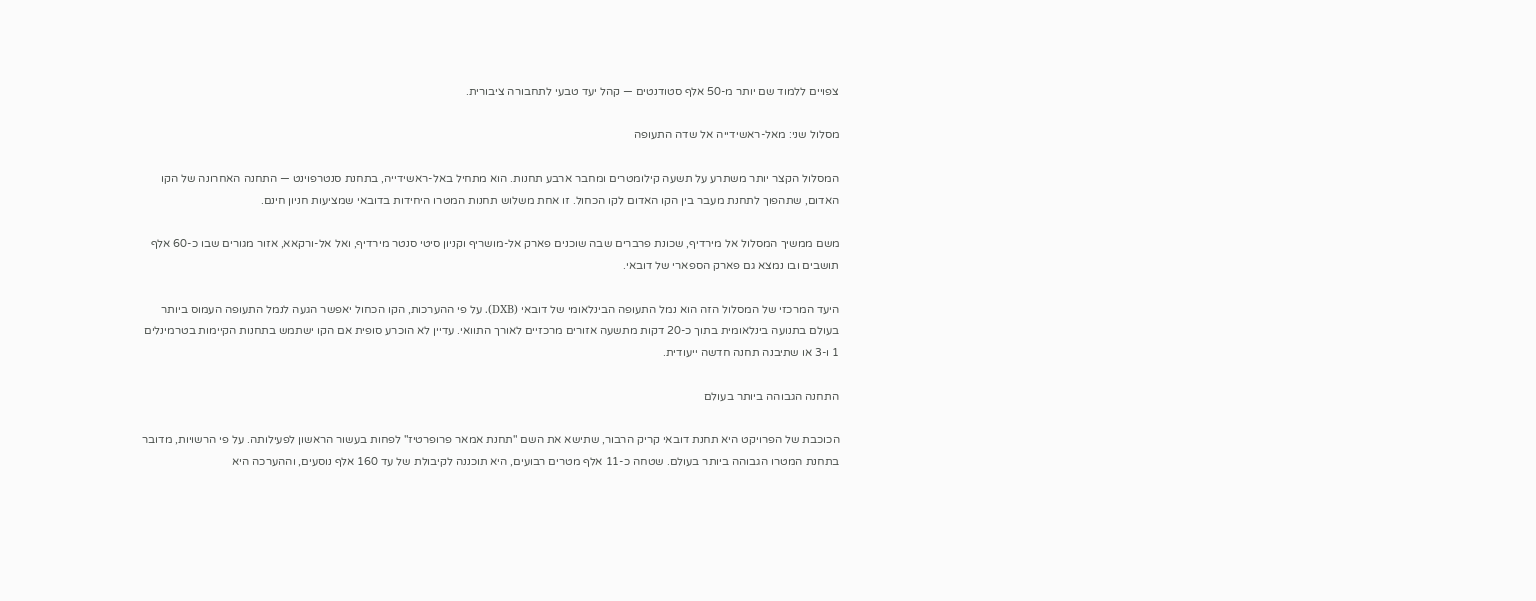צפויים ללמוד שם יותר מ-50 אלף סטודנטים — קהל יעד טבעי לתחבורה ציבורית.

מסלול שני: מאל-ראשידייה אל שדה התעופה

המסלול הקצר יותר משתרע על תשעה קילומטרים ומחבר ארבע תחנות. הוא מתחיל באל-ראשידייה, בתחנת סנטרפוינט — התחנה האחרונה של הקו האדום, שתהפוך לתחנת מעבר בין הקו האדום לקו הכחול. זו אחת משלוש תחנות המטרו היחידות בדובאי שמציעות חניון חינם.

משם ממשיך המסלול אל מירדיף, שכונת פרברים שבה שוכנים פארק אל-מושריף וקניון סיטי סנטר מירדיף, ואל אל-ורקאא, אזור מגורים שבו כ-60 אלף תושבים ובו נמצא גם פארק הספארי של דובאי.

היעד המרכזי של המסלול הזה הוא נמל התעופה הבינלאומי של דובאי (DXB). על פי ההערכות, הקו הכחול יאפשר הגעה לנמל התעופה העמוס ביותר בעולם בתנועה בינלאומית בתוך כ-20 דקות מתשעה אזורים מרכזיים לאורך התוואי. עדיין לא הוכרע סופית אם הקו ישתמש בתחנות הקיימות בטרמינלים 1 ו-3 או שתיבנה תחנה חדשה ייעודית.

התחנה הגבוהה ביותר בעולם

הכוכבת של הפרויקט היא תחנת דובאי קריק הרבור, שתישא את השם "תחנת אמאר פרופרטיז" לפחות בעשור הראשון לפעילותה. על פי הרשויות, מדובר בתחנת המטרו הגבוהה ביותר בעולם. שטחה כ-11 אלף מטרים רבועים, היא תוכננה לקיבולת של עד 160 אלף נוסעים, וההערכה היא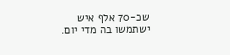שכ-70 אלף איש ישתמשו בה מדי יום.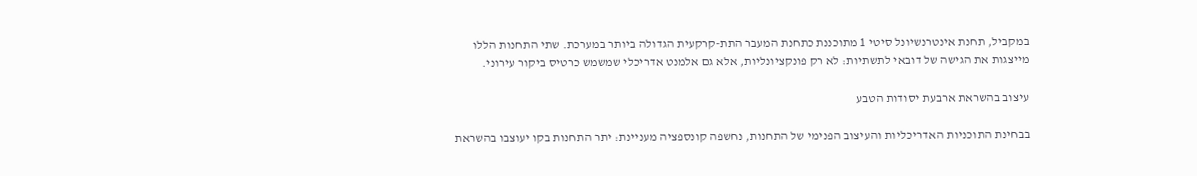במקביל, תחנת אינטרנשיונל סיטי 1 מתוכננת כתחנת המעבר התת-קרקעית הגדולה ביותר במערכת. שתי התחנות הללו מייצגות את הגישה של דובאי לתשתיות: לא רק פונקציונליות, אלא גם אלמנט אדריכלי שמשמש כרטיס ביקור עירוני.

עיצוב בהשראת ארבעת יסודות הטבע

בבחינת התוכניות האדריכליות והעיצוב הפנימי של התחנות, נחשפה קונספציה מעניינת: יתר התחנות בקו יעוצבו בהשראת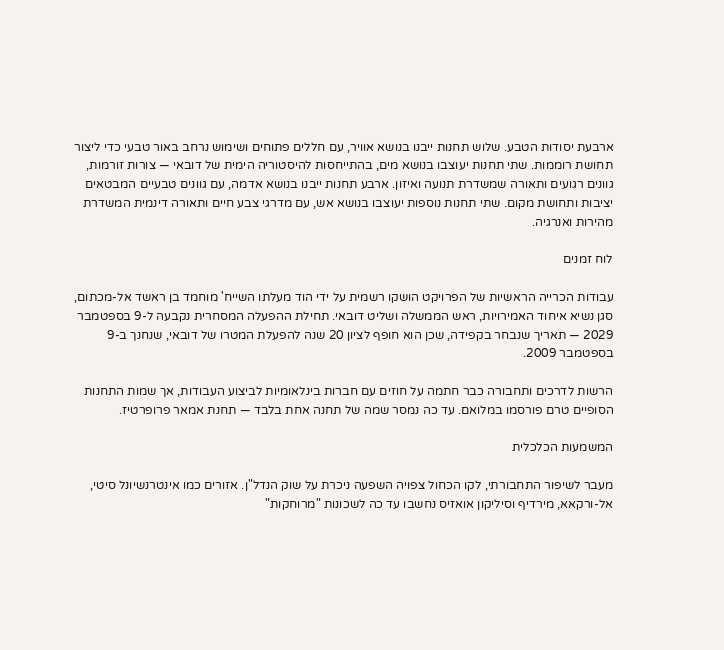ארבעת יסודות הטבע. שלוש תחנות ייבנו בנושא אוויר, עם חללים פתוחים ושימוש נרחב באור טבעי כדי ליצור תחושת רוממות. שתי תחנות יעוצבו בנושא מים, בהתייחסות להיסטוריה הימית של דובאי — צורות זורמות, גוונים רגועים ותאורה שמשדרת תנועה ואיזון. ארבע תחנות ייבנו בנושא אדמה, עם גוונים טבעיים המבטאים יציבות ותחושת מקום. שתי תחנות נוספות יעוצבו בנושא אש, עם מדרגי צבע חיים ותאורה דינמית המשדרת מהירות ואנרגיה.

לוח זמנים

עבודות הכרייה הראשיות של הפרויקט הושקו רשמית על ידי הוד מעלתו השייח' מוחמד בן ראשד אל-מכתום, סגן נשיא איחוד האמירויות, ראש הממשלה ושליט דובאי. תחילת ההפעלה המסחרית נקבעה ל-9 בספטמבר 2029 — תאריך שנבחר בקפידה, שכן הוא חופף לציון 20 שנה להפעלת המטרו של דובאי, שנחנך ב-9 בספטמבר 2009.

הרשות לדרכים ותחבורה כבר חתמה על חוזים עם חברות בינלאומיות לביצוע העבודות, אך שמות התחנות הסופיים טרם פורסמו במלואם. עד כה נמסר שמה של תחנה אחת בלבד — תחנת אמאר פרופרטיז.

המשמעות הכלכלית

מעבר לשיפור התחבורתי, לקו הכחול צפויה השפעה ניכרת על שוק הנדל"ן. אזורים כמו אינטרנשיונל סיטי, אל-ורקאא, מירדיף וסיליקון אואזיס נחשבו עד כה לשכונות "מרוחקות"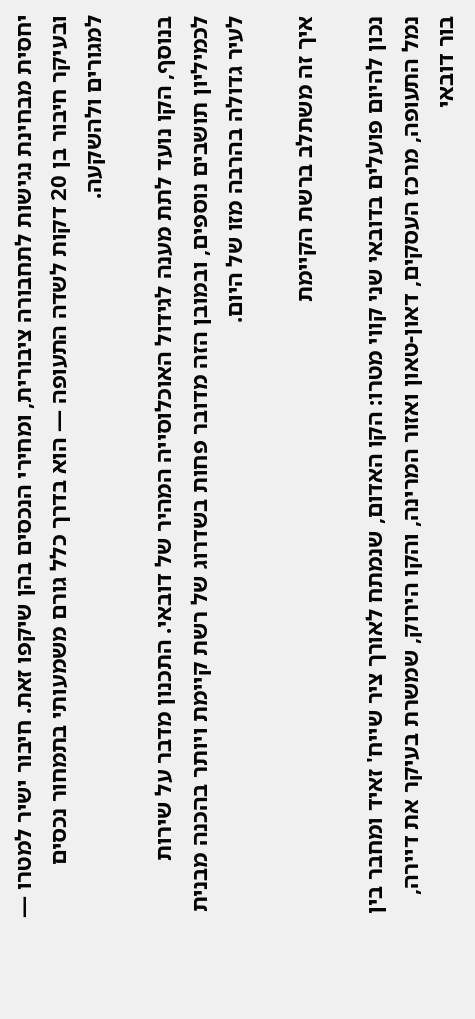יחסית מבחינת נגישות לתחבורה ציבורית, ומחירי הנכסים בהן שיקפו זאת. חיבור ישיר למטרו — ובעיקר חיבור בן 20 דקות לשדה התעופה — הוא בדרך כלל גורם משמעותי בתמחור נכסים למגורים ולהשקעה.

בנוסף, הקו נועד לתת מענה לגידול האוכלוסייה המהיר של דובאי. התכנון מדבר על שירות לכמיליון תושבים נוספים, ובמובן הזה מדובר פחות בשדרוג של רשת קיימת ויותר בהכנה מבנית לעיר גדולה בהרבה מזו של היום.

איך זה משתלב ברשת הקיימת

נכון להיום פועלים בדובאי שני קווי מטרו: הקו האדום, שנמתח לאורך ציר שייח' זאיד ומחבר בין נמל התעופה, מרכז העסקים, דאון-טאון ואזור המרינה, והקו הירוק, שמשרת בעיקר את דיירה, בור דובאי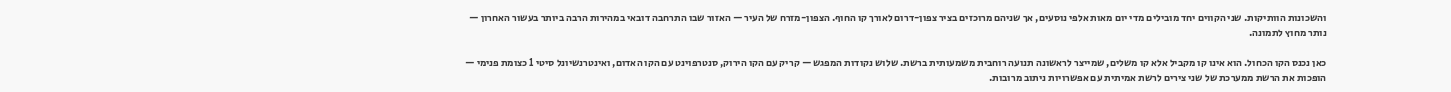והשכונות הוותיקות. שני הקווים יחד מובילים מדי יום מאות אלפי נוסעים, אך שניהם מרוכזים בציר צפון-דרום לאורך קו החוף. הצפון-מזרח של העיר — האזור שבו התרחבה דובאי במהירות הרבה ביותר בעשור האחרון — נותר מחוץ לתמונה.

כאן נכנס הקו הכחול. הוא אינו קו מקביל אלא קו משלים, שמייצר לראשונה תנועה רוחבית משמעותית ברשת. שלוש נקודות המפגש — קריק עם הקו הירוק, סנטרפוינט עם הקו האדום, ואינטרנשיונל סיטי 1 כצומת פנימי — הופכות את הרשת ממערכת של שני צירים לרשת אמיתית עם אפשרויות ניתוב מרובות.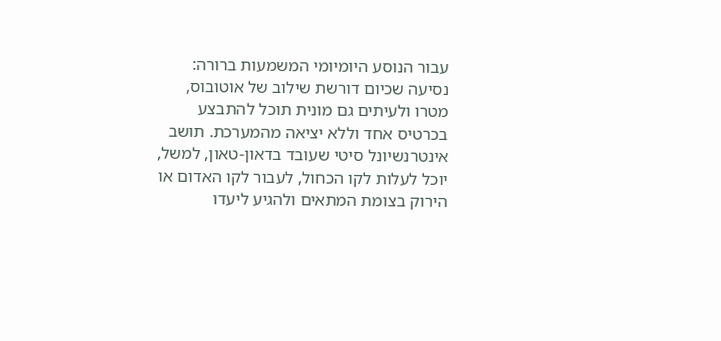עבור הנוסע היומיומי המשמעות ברורה: נסיעה שכיום דורשת שילוב של אוטובוס, מטרו ולעיתים גם מונית תוכל להתבצע בכרטיס אחד וללא יציאה מהמערכת. תושב אינטרנשיונל סיטי שעובד בדאון-טאון, למשל, יוכל לעלות לקו הכחול, לעבור לקו האדום או הירוק בצומת המתאים ולהגיע ליעדו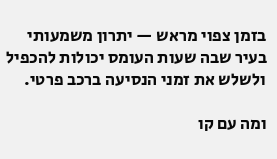בזמן צפוי מראש — יתרון משמעותי בעיר שבה שעות העומס יכולות להכפיל ולשלש את זמני הנסיעה ברכב פרטי.

ומה עם קו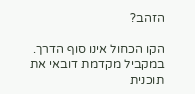הזהב?

הקו הכחול אינו סוף הדרך. במקביל מקדמת דובאי את תוכנית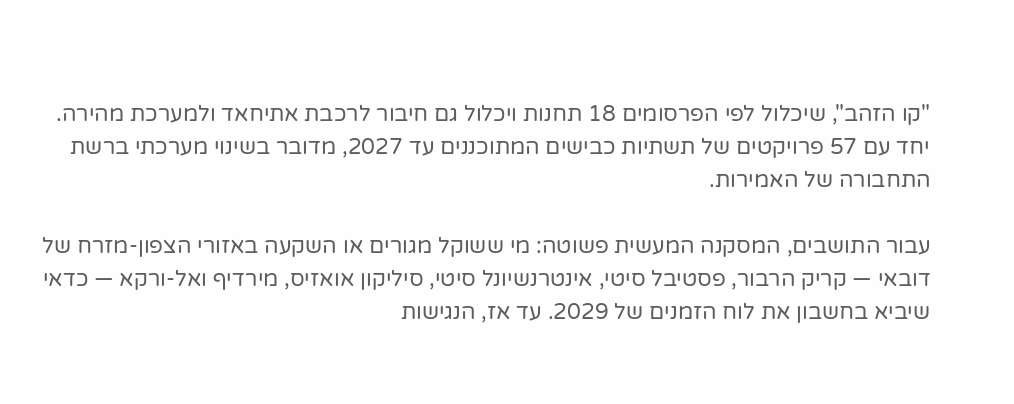"קו הזהב", שיכלול לפי הפרסומים 18 תחנות ויכלול גם חיבור לרכבת אתיחאד ולמערכת מהירה. יחד עם 57 פרויקטים של תשתיות כבישים המתוכננים עד 2027, מדובר בשינוי מערכתי ברשת התחבורה של האמירות.

עבור התושבים, המסקנה המעשית פשוטה: מי ששוקל מגורים או השקעה באזורי הצפון-מזרח של דובאי — קריק הרבור, פסטיבל סיטי, אינטרנשיונל סיטי, סיליקון אואזיס, מירדיף ואל-ורקא — כדאי שיביא בחשבון את לוח הזמנים של 2029. עד אז, הנגישות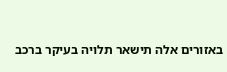באזורים אלה תישאר תלויה בעיקר ברכב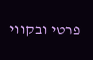פרטי ובקווי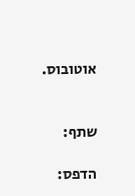אוטובוס.


שתף:

הדפס: